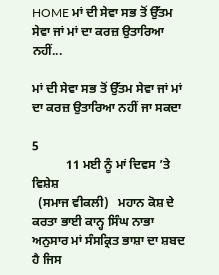HOME ਮਾਂ ਦੀ ਸੇਵਾ ਸਭ ਤੋਂ ਉੱਤਮ ਸੇਵਾ ਜਾਂ ਮਾਂ ਦਾ ਕਰਜ਼ ਉਤਾਰਿਆ ਨਹੀਂ...

ਮਾਂ ਦੀ ਸੇਵਾ ਸਭ ਤੋਂ ਉੱਤਮ ਸੇਵਾ ਜਾਂ ਮਾਂ ਦਾ ਕਰਜ਼ ਉਤਾਰਿਆ ਨਹੀਂ ਜਾ ਸਕਦਾ

5
           11 ਮਈ ਨੂੰ ਮਾਂ ਦਿਵਸ ’ਤੇ ਵਿਸ਼ੇਸ਼
  (ਸਮਾਜ ਵੀਕਲੀ)   ਮਹਾਨ ਕੋਸ਼ ਦੇ ਕਰਤਾ ਭਾਈ ਕਾਨ੍ਹ ਸਿੰਘ ਨਾਭਾ ਅਨੁਸਾਰ ਮਾਂ ਸੰਸਕ੍ਰਿਤ ਭਾਸ਼ਾ ਦਾ ਸ਼ਬਦ ਹੈ ਜਿਸ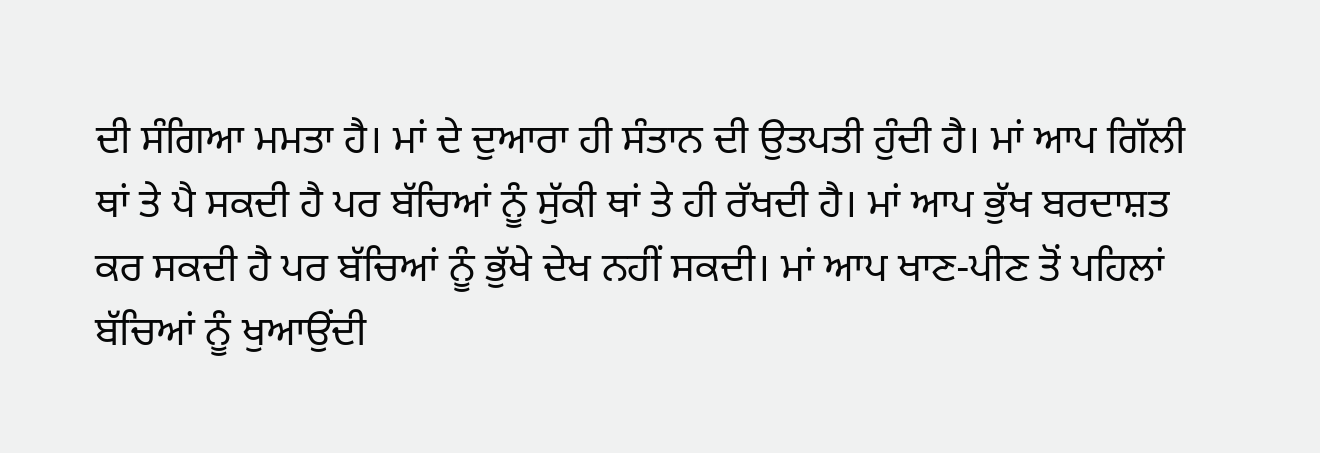ਦੀ ਸੰਗਿਆ ਮਮਤਾ ਹੈ। ਮਾਂ ਦੇ ਦੁਆਰਾ ਹੀ ਸੰਤਾਨ ਦੀ ਉਤਪਤੀ ਹੁੰਦੀ ਹੈ। ਮਾਂ ਆਪ ਗਿੱਲੀ ਥਾਂ ਤੇ ਪੈ ਸਕਦੀ ਹੈ ਪਰ ਬੱਚਿਆਂ ਨੂੰ ਸੁੱਕੀ ਥਾਂ ਤੇ ਹੀ ਰੱਖਦੀ ਹੈ। ਮਾਂ ਆਪ ਭੁੱਖ ਬਰਦਾਸ਼ਤ ਕਰ ਸਕਦੀ ਹੈ ਪਰ ਬੱਚਿਆਂ ਨੂੰ ਭੁੱਖੇ ਦੇਖ ਨਹੀਂ ਸਕਦੀ। ਮਾਂ ਆਪ ਖਾਣ-ਪੀਣ ਤੋਂ ਪਹਿਲਾਂ ਬੱਚਿਆਂ ਨੂੰ ਖੁਆਉਂਦੀ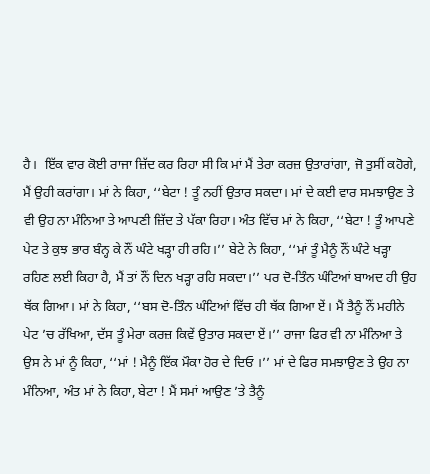ਹੈ।  ਇੱਕ ਵਾਰ ਕੋਈ ਰਾਜਾ ਜ਼ਿੱਦ ਕਰ ਰਿਹਾ ਸੀ ਕਿ ਮਾਂ ਮੈਂ ਤੇਰਾ ਕਰਜ਼ ਉਤਾਰਾਂਗਾ, ਜੋ ਤੁਸੀਂ ਕਹੋਗੇ, ਮੈਂ ਉਹੀ ਕਰਾਂਗਾ। ਮਾਂ ਨੇ ਕਿਹਾ, ‘‘ਬੇਟਾ ! ਤੂੰ ਨਹੀਂ ਉਤਾਰ ਸਕਦਾ। ਮਾਂ ਦੇ ਕਈ ਵਾਰ ਸਮਝਾਉਣ ਤੇ ਵੀ ਉਹ ਨਾ ਮੰਨਿਆ ਤੇ ਆਪਣੀ ਜ਼ਿੱਦ ਤੇ ਪੱਕਾ ਰਿਹਾ। ਅੰਤ ਵਿੱਚ ਮਾਂ ਨੇ ਕਿਹਾ, ‘‘ਬੇਟਾ ! ਤੂੰ ਆਪਣੇ ਪੇਟ ਤੇ ਕੁਝ ਭਾਰ ਬੰਨ੍ਹ ਕੇ ਨੌਂ ਘੰਟੇ ਖੜ੍ਹਾ ਹੀ ਰਹਿ।’’ ਬੇਟੇ ਨੇ ਕਿਹਾ, ‘‘ਮਾਂ ਤੂੰ ਮੈਨੂੰ ਨੌਂ ਘੰਟੇ ਖੜ੍ਹਾ ਰਹਿਣ ਲਈ ਕਿਹਾ ਹੈ, ਮੈਂ ਤਾਂ ਨੌਂ ਦਿਨ ਖੜ੍ਹਾ ਰਹਿ ਸਕਦਾ।’’ ਪਰ ਦੋ-ਤਿੰਨ ਘੰਟਿਆਂ ਬਾਅਦ ਹੀ ਉਹ ਥੱਕ ਗਿਆ। ਮਾਂ ਨੇ ਕਿਹਾ, ‘‘ਬਸ ਦੋ-ਤਿੰਨ ਘੰਟਿਆਂ ਵਿੱਚ ਹੀ ਥੱਕ ਗਿਆ ਏਂ। ਮੈਂ ਤੈਨੂੰ ਨੌਂ ਮਹੀਨੇ ਪੇਟ ’ਚ ਰੱਖਿਆ, ਦੱਸ ਤੂੰ ਮੇਰਾ ਕਰਜ਼ ਕਿਵੇਂ ਉਤਾਰ ਸਕਦਾ ਏਂ।’’ ਰਾਜਾ ਫਿਰ ਵੀ ਨਾ ਮੰਨਿਆ ਤੇ ਉਸ ਨੇ ਮਾਂ ਨੂੰ ਕਿਹਾ, ‘‘ਮਾਂ ! ਮੈਨੂੰ ਇੱਕ ਮੌਕਾ ਹੋਰ ਦੇ ਦਿਓ ।’’ ਮਾਂ ਦੇ ਫਿਰ ਸਮਝਾਉਣ ਤੇ ਉਹ ਨਾ ਮੰਨਿਆ, ਅੰਤ ਮਾਂ ਨੇ ਕਿਹਾ, ਬੇਟਾ ! ਮੈਂ ਸਮਾਂ ਆਉਣ ’ਤੇ ਤੈਨੂੰ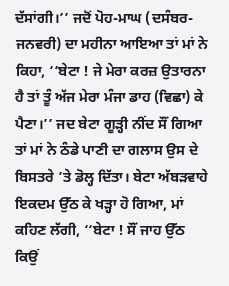ਦੱਸਾਂਗੀ।’’ ਜਦੋਂ ਪੋਹ-ਮਾਘ (ਦਸੰਬਰ-ਜਨਵਰੀ) ਦਾ ਮਹੀਨਾ ਆਇਆ ਤਾਂ ਮਾਂ ਨੇ ਕਿਹਾ, ‘‘ਬੇਟਾ ! ਜੇ ਮੇਰਾ ਕਰਜ਼ ਉਤਾਰਨਾ ਹੈ ਤਾਂ ਤੂੰ ਅੱਜ ਮੇਰਾ ਮੰਜਾ ਡਾਹ (ਵਿਛਾ) ਕੇ ਪੈਣਾ।’’ ਜਦ ਬੇਟਾ ਗੂੜ੍ਹੀ ਨੀਂਦ ਸੌਂ ਗਿਆ ਤਾਂ ਮਾਂ ਨੇ ਠੰਡੇ ਪਾਣੀ ਦਾ ਗਲਾਸ ਉਸ ਦੇ ਬਿਸਤਰੇ ’ਤੇ ਡੋਲ੍ਹ ਦਿੱਤਾ। ਬੇਟਾ ਅੱਬੜਵਾਹੇ ਇਕਦਮ ਉੱਠ ਕੇ ਖੜ੍ਹਾ ਹੋ ਗਿਆ, ਮਾਂ ਕਹਿਣ ਲੱਗੀ, ‘‘ਬੇਟਾ ! ਸੌਂ ਜਾਹ ਉੱਠ ਕਿਉਂ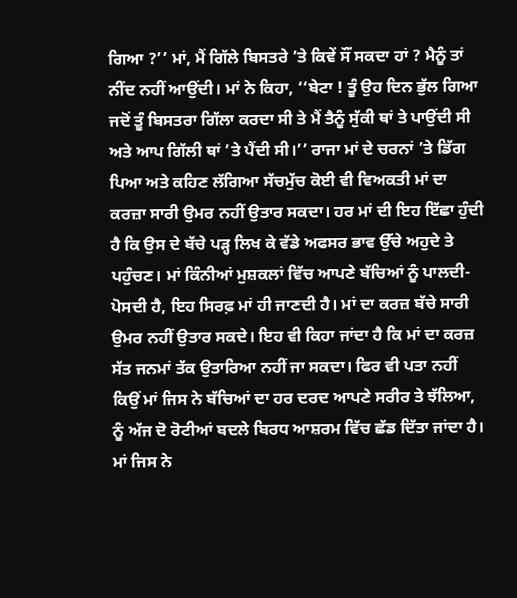ਗਿਆ ?’’ ਮਾਂ, ਮੈਂ ਗਿੱਲੇ ਬਿਸਤਰੇ ’ਤੇ ਕਿਵੇਂ ਸੌਂ ਸਕਦਾ ਹਾਂ ? ਮੈਨੂੰ ਤਾਂ ਨੀਂਦ ਨਹੀਂ ਆਉਂਦੀ। ਮਾਂ ਨੇ ਕਿਹਾ, ‘‘ਬੇਟਾ ! ਤੂੰ ਉਹ ਦਿਨ ਭੁੱਲ ਗਿਆ ਜਦੋਂ ਤੂੰ ਬਿਸਤਰਾ ਗਿੱਲਾ ਕਰਦਾ ਸੀ ਤੇ ਮੈਂ ਤੈਨੂੰ ਸੁੱਕੀ ਥਾਂ ਤੇ ਪਾਉਂਦੀ ਸੀ ਅਤੇ ਆਪ ਗਿੱਲੀ ਥਾਂ ’ਤੇ ਪੈਂਦੀ ਸੀ।’’ ਰਾਜਾ ਮਾਂ ਦੇ ਚਰਨਾਂ ’ਤੇ ਡਿੱਗ ਪਿਆ ਅਤੇ ਕਹਿਣ ਲੱਗਿਆ ਸੱਚਮੁੱਚ ਕੋਈ ਵੀ ਵਿਅਕਤੀ ਮਾਂ ਦਾ ਕਰਜ਼ਾ ਸਾਰੀ ਉਮਰ ਨਹੀਂ ਉਤਾਰ ਸਕਦਾ। ਹਰ ਮਾਂ ਦੀ ਇਹ ਇੱਛਾ ਹੁੰਦੀ ਹੈ ਕਿ ਉਸ ਦੇ ਬੱਚੇ ਪੜ੍ਹ ਲਿਖ ਕੇ ਵੱਡੇ ਅਫਸਰ ਭਾਵ ਉੱਚੇ ਅਹੁਦੇ ਤੇ ਪਹੁੰਚਣ। ਮਾਂ ਕਿੰਨੀਆਂ ਮੁਸ਼ਕਲਾਂ ਵਿੱਚ ਆਪਣੇ ਬੱਚਿਆਂ ਨੂੰ ਪਾਲਦੀ-ਪੋਸਦੀ ਹੈ, ਇਹ ਸਿਰਫ਼ ਮਾਂ ਹੀ ਜਾਣਦੀ ਹੈ। ਮਾਂ ਦਾ ਕਰਜ਼ ਬੱਚੇ ਸਾਰੀ ਉਮਰ ਨਹੀਂ ਉਤਾਰ ਸਕਦੇ। ਇਹ ਵੀ ਕਿਹਾ ਜਾਂਦਾ ਹੈ ਕਿ ਮਾਂ ਦਾ ਕਰਜ਼ ਸੱਤ ਜਨਮਾਂ ਤੱਕ ਉਤਾਰਿਆ ਨਹੀਂ ਜਾ ਸਕਦਾ। ਫਿਰ ਵੀ ਪਤਾ ਨਹੀਂ ਕਿਉਂ ਮਾਂ ਜਿਸ ਨੇ ਬੱਚਿਆਂ ਦਾ ਹਰ ਦਰਦ ਆਪਣੇ ਸਰੀਰ ਤੇ ਝੱਲਿਆ, ਨੂੰ ਅੱਜ ਦੋ ਰੋਟੀਆਂ ਬਦਲੇ ਬਿਰਧ ਆਸ਼ਰਮ ਵਿੱਚ ਛੱਡ ਦਿੱਤਾ ਜਾਂਦਾ ਹੈ। ਮਾਂ ਜਿਸ ਨੇ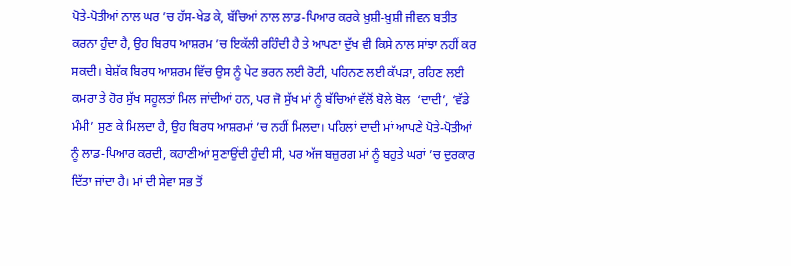ਪੋਤੇ-ਪੋਤੀਆਂ ਨਾਲ ਘਰ ’ਚ ਹੱਸ-ਖੇਡ ਕੇ, ਬੱਚਿਆਂ ਨਾਲ ਲਾਡ-ਪਿਆਰ ਕਰਕੇ ਖ਼ੁਸ਼ੀ-ਖ਼ੁਸ਼ੀ ਜੀਵਨ ਬਤੀਤ ਕਰਨਾ ਹੁੰਦਾ ਹੈ, ਉਹ ਬਿਰਧ ਆਸ਼ਰਮ ’ਚ ਇਕੱਲੀ ਰਹਿੰਦੀ ਹੈ ਤੇ ਆਪਣਾ ਦੁੱਖ ਵੀ ਕਿਸੇ ਨਾਲ ਸਾਂਝਾ ਨਹੀਂ ਕਰ ਸਕਦੀ। ਬੇਸ਼ੱਕ ਬਿਰਧ ਆਸ਼ਰਮ ਵਿੱਚ ਉਸ ਨੂੰ ਪੇਟ ਭਰਨ ਲਈ ਰੋਟੀ, ਪਹਿਨਣ ਲਈ ਕੱਪੜਾ, ਰਹਿਣ ਲਈ ਕਮਰਾ ਤੇ ਹੋਰ ਸੁੱਖ ਸਹੂਲਤਾਂ ਮਿਲ ਜਾਂਦੀਆਂ ਹਨ, ਪਰ ਜੋ ਸੁੱਖ ਮਾਂ ਨੂੰ ਬੱਚਿਆਂ ਵੱਲੋਂ ਬੋਲੇ ਬੋਲ  ‘ਦਾਦੀ’, ‘ਵੱਡੇ ਮੰਮੀ’ ਸੁਣ ਕੇ ਮਿਲਦਾ ਹੈ, ਉਹ ਬਿਰਧ ਆਸ਼ਰਮਾਂ ’ਚ ਨਹੀਂ ਮਿਲਦਾ। ਪਹਿਲਾਂ ਦਾਦੀ ਮਾਂ ਆਪਣੇ ਪੋਤੇ-ਪੋਤੀਆਂ ਨੂੰ ਲਾਡ-ਪਿਆਰ ਕਰਦੀ, ਕਹਾਣੀਆਂ ਸੁਣਾਉਂਦੀ ਹੁੰਦੀ ਸੀ, ਪਰ ਅੱਜ ਬਜ਼ੁਰਗ ਮਾਂ ਨੂੰ ਬਹੁਤੇ ਘਰਾਂ ’ਚ ਦੁਰਕਾਰ ਦਿੱਤਾ ਜਾਂਦਾ ਹੈ। ਮਾਂ ਦੀ ਸੇਵਾ ਸਭ ਤੋਂ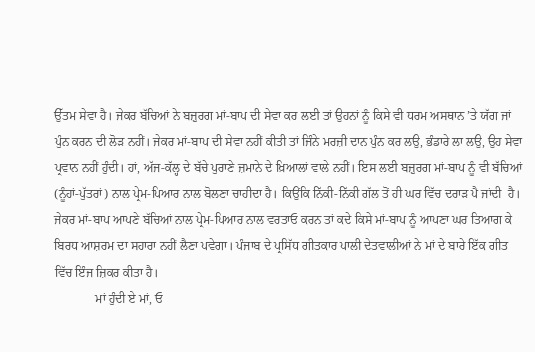ਉੱਤਮ ਸੇਵਾ ਹੈ। ਜੇਕਰ ਬੱਚਿਆਂ ਨੇ ਬਜ਼ੁਰਗ ਮਾਂ-ਬਾਪ ਦੀ ਸੇਵਾ ਕਰ ਲਈ ਤਾਂ ਉਹਨਾਂ ਨੂੰ ਕਿਸੇ ਵੀ ਧਰਮ ਅਸਥਾਨ ’ਤੇ ਯੱਗ ਜਾਂ ਪੁੰਨ ਕਰਨ ਦੀ ਲੋੜ ਨਹੀਂ। ਜੇਕਰ ਮਾਂ-ਬਾਪ ਦੀ ਸੇਵਾ ਨਹੀਂ ਕੀਤੀ ਤਾਂ ਜਿੰਨੇ ਮਰਜ਼ੀ ਦਾਨ ਪੁੰਨ ਕਰ ਲਉ, ਭੰਡਾਰੇ ਲਾ ਲਉ, ਉਹ ਸੇਵਾ ਪ੍ਰਵਾਨ ਨਹੀਂ ਹੁੰਦੀ। ਹਾਂ, ਅੱਜ-ਕੱਲ੍ਹ ਦੇ ਬੱਚੇ ਪੁਰਾਣੇ ਜ਼ਮਾਨੇ ਦੇ ਖ਼ਿਆਲਾਂ ਵਾਲੇ ਨਹੀਂ। ਇਸ ਲਈ ਬਜ਼ੁਰਗ ਮਾਂ-ਬਾਪ ਨੂੰ ਵੀ ਬੱਚਿਆਂ (ਨੂੰਹਾਂ-ਪੁੱਤਰਾਂ) ਨਾਲ ਪ੍ਰੇਮ-ਪਿਆਰ ਨਾਲ ਬੋਲਣਾ ਚਾਹੀਦਾ ਹੈ। ਕਿਉਂਕਿ ਨਿੱਕੀ-ਨਿੱਕੀ ਗੱਲ ਤੋਂ ਹੀ ਘਰ ਵਿੱਚ ਦਰਾੜ ਪੈ ਜਾਂਦੀ  ਹੈ। ਜੇਕਰ ਮਾਂ-ਬਾਪ ਆਪਣੇ ਬੱਚਿਆਂ ਨਾਲ ਪ੍ਰੇਮ-ਪਿਆਰ ਨਾਲ ਵਰਤਾਓ ਕਰਨ ਤਾਂ ਕਦੇ ਕਿਸੇ ਮਾਂ-ਬਾਪ ਨੂੰ ਆਪਣਾ ਘਰ ਤਿਆਗ ਕੇ ਬਿਰਧ ਆਸ਼ਰਮ ਦਾ ਸਹਾਰਾ ਨਹੀਂ ਲੈਣਾ ਪਵੇਗਾ। ਪੰਜਾਬ ਦੇ ਪ੍ਰਸਿੱਧ ਗੀਤਕਾਰ ਪਾਲੀ ਦੇਤਵਾਲੀਆਂ ਨੇ ਮਾਂ ਦੇ ਬਾਰੇ ਇੱਕ ਗੀਤ ਵਿੱਚ ਇੰਜ ਜ਼ਿਕਰ ਕੀਤਾ ਹੈ।
             ਮਾਂ ਹੁੰਦੀ ਏ ਮਾਂ, ਓ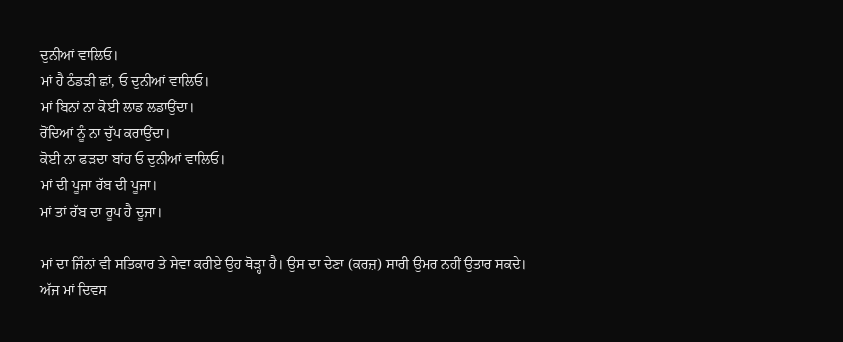ਦੁਨੀਆਂ ਵਾਲਿਓ।
ਮਾਂ ਹੈ ਠੰਡੜੀ ਛਾਂ, ਓ ਦੁਨੀਆਂ ਵਾਲਿਓ।
ਮਾਂ ਬਿਨਾਂ ਨਾ ਕੋਈ ਲਾਡ ਲਡਾਉਂਦਾ।
ਰੋਂਦਿਆਂ ਨੂੰ ਨਾ ਚੁੱਪ ਕਰਾਉਂਦਾ।
ਕੋਈ ਨਾ ਫੜਦਾ ਬਾਂਹ ਓ ਦੁਨੀਆਂ ਵਾਲਿਓ।
ਮਾਂ ਦੀ ਪੂਜਾ ਰੱਬ ਦੀ ਪੂਜਾ।
ਮਾਂ ਤਾਂ ਰੱਬ ਦਾ ਰੂਪ ਹੈ ਦੂਜਾ।

ਮਾਂ ਦਾ ਜਿੰਨਾਂ ਵੀ ਸਤਿਕਾਰ ਤੇ ਸੇਵਾ ਕਰੀਏ ਉਹ ਥੋੜ੍ਹਾ ਹੈ। ਉਸ ਦਾ ਦੇਣਾ (ਕਰਜ਼) ਸਾਰੀ ਉਮਰ ਨਹੀਂ ਉਤਾਰ ਸਕਦੇ।
ਅੱਜ ਮਾਂ ਦਿਵਸ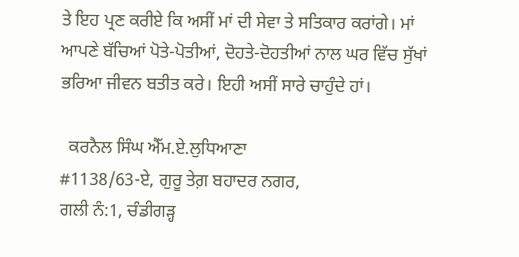ਤੇ ਇਹ ਪ੍ਰਣ ਕਰੀਏ ਕਿ ਅਸੀਂ ਮਾਂ ਦੀ ਸੇਵਾ ਤੇ ਸਤਿਕਾਰ ਕਰਾਂਗੇ। ਮਾਂ ਆਪਣੇ ਬੱਚਿਆਂ ਪੋਤੇ-ਪੋਤੀਆਂ, ਦੋਹਤੇ-ਦੋਹਤੀਆਂ ਨਾਲ ਘਰ ਵਿੱਚ ਸੁੱਖਾਂ ਭਰਿਆ ਜੀਵਨ ਬਤੀਤ ਕਰੇ। ਇਹੀ ਅਸੀਂ ਸਾਰੇ ਚਾਹੁੰਦੇ ਹਾਂ।

  ਕਰਨੈਲ ਸਿੰਘ ਐੱਮ.ਏ.ਲੁਧਿਆਣਾ
#1138/63-ਏ, ਗੁਰੂ ਤੇਗ਼ ਬਹਾਦਰ ਨਗਰ,
ਗਲੀ ਨੰ:1, ਚੰਡੀਗੜ੍ਹ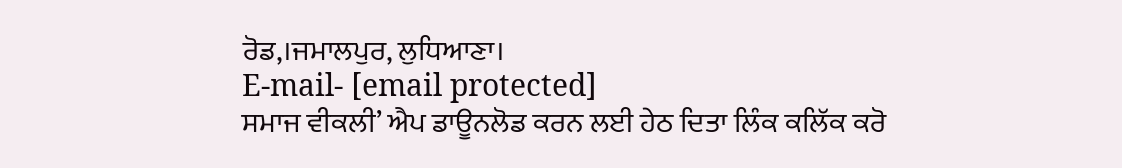ਰੋਡ,।ਜਮਾਲਪੁਰ, ਲੁਧਿਆਣਾ।
E-mail- [email protected]
ਸਮਾਜ ਵੀਕਲੀ’ ਐਪ ਡਾਊਨਲੋਡ ਕਰਨ ਲਈ ਹੇਠ ਦਿਤਾ ਲਿੰਕ ਕਲਿੱਕ ਕਰੋ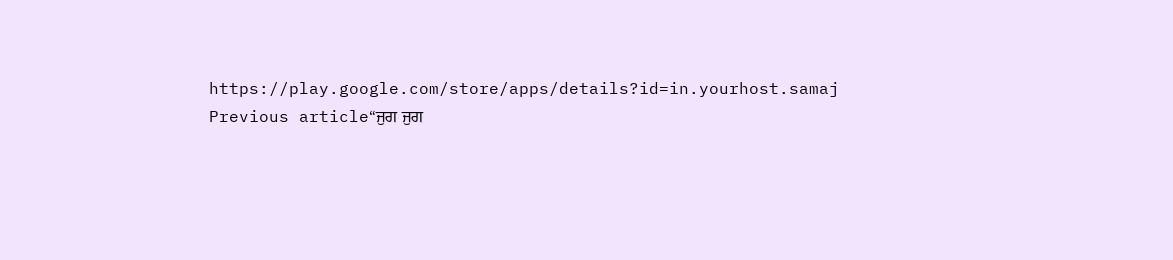https://play.google.com/store/apps/details?id=in.yourhost.samaj
Previous article“ਜੁਗ ਜੁਗ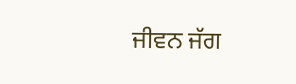ਜੀਵਨ ਜੱਗ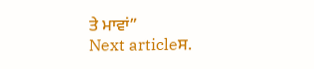ਤੇ ਮਾਵਾਂ”
Next articleਸ.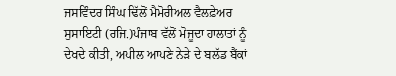ਜਸਵਿੰਦਰ ਸਿੰਘ ਢਿੱਲੋਂ ਮੈਮੋਰੀਅਲ ਵੈਲਫ਼ੇਅਰ ਸੁਸਾਇਟੀ (ਰਜਿ.)ਪੰਜਾਬ ਵੱਲੋਂ ਮੋਜੂਦਾ ਹਾਲਾਤਾਂ ਨੂੰ ਦੇਖਦੇ ਕੀਤੀ, ਅਪੀਲ ਆਪਣੇ ਨੇੜੇ ਦੇ ਬਲੱਡ ਬੈਂਕਾਂ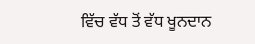ਵਿੱਚ ਵੱਧ ਤੋਂ ਵੱਧ ਖੂਨਦਾਨ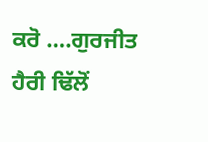ਕਰੋ ….ਗੁਰਜੀਤ ਹੈਰੀ ਢਿੱਲੋਂ